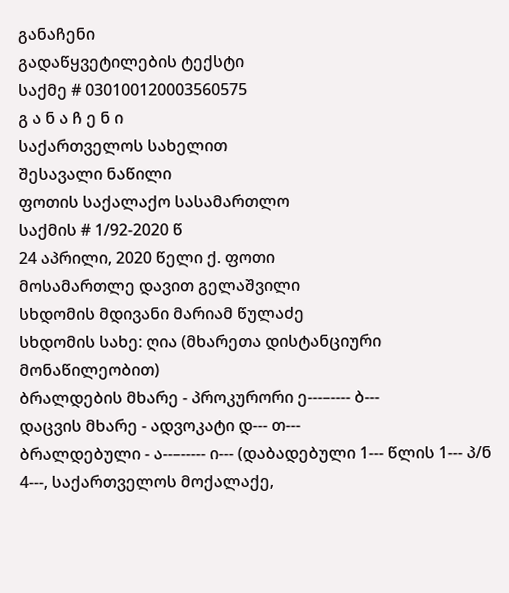განაჩენი
გადაწყვეტილების ტექსტი
საქმე # 030100120003560575
გ ა ნ ა ჩ ე ნ ი
საქართველოს სახელით
შესავალი ნაწილი
ფოთის საქალაქო სასამართლო
საქმის # 1/92-2020 წ
24 აპრილი, 2020 წელი ქ. ფოთი
მოსამართლე დავით გელაშვილი
სხდომის მდივანი მარიამ წულაძე
სხდომის სახე: ღია (მხარეთა დისტანციური მონაწილეობით)
ბრალდების მხარე - პროკურორი ე---–---- ბ---
დაცვის მხარე - ადვოკატი დ--- თ---
ბრალდებული - ა--–----- ი--- (დაბადებული 1--- წლის 1--- პ/ნ 4---, საქართველოს მოქალაქე,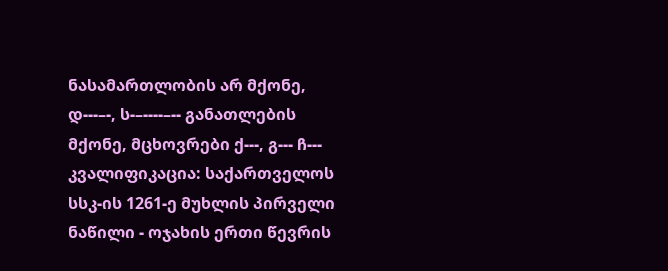ნასამართლობის არ მქონე, დ---–-, ს-–----–-- განათლების მქონე, მცხოვრები ქ---, გ--- ჩ---
კვალიფიკაცია: საქართველოს სსკ-ის 1261-ე მუხლის პირველი ნაწილი - ოჯახის ერთი წევრის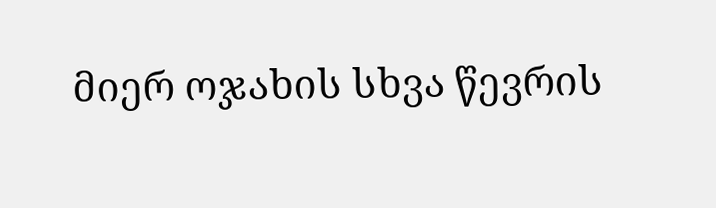მიერ ოჯახის სხვა წევრის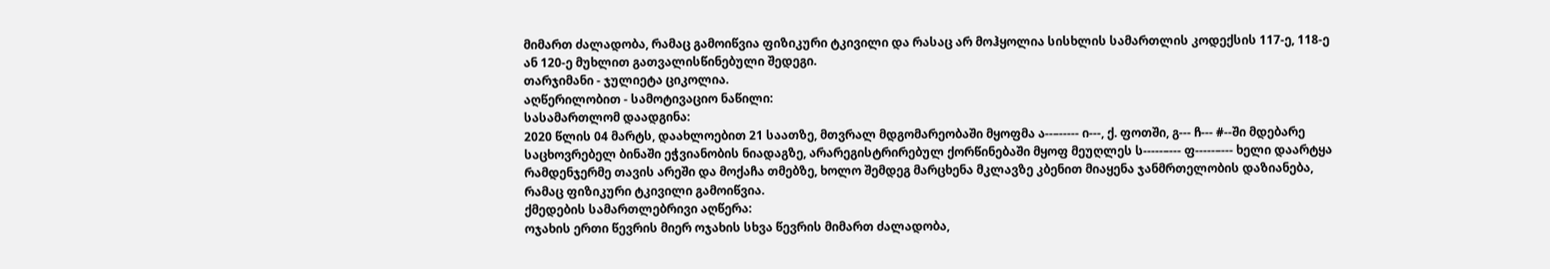მიმართ ძალადობა, რამაც გამოიწვია ფიზიკური ტკივილი და რასაც არ მოჰყოლია სისხლის სამართლის კოდექსის 117-ე, 118-ე ან 120-ე მუხლით გათვალისწინებული შედეგი.
თარჯიმანი - ჯულიეტა ციკოლია.
აღწერილობით - სამოტივაციო ნაწილი:
სასამართლომ დაადგინა:
2020 წლის 04 მარტს, დაახლოებით 21 საათზე, მთვრალ მდგომარეობაში მყოფმა ა--–----- ი---, ქ. ფოთში, გ--- ჩ--- #--ში მდებარე საცხოვრებელ ბინაში ეჭვიანობის ნიადაგზე, არარეგისტრირებულ ქორწინებაში მყოფ მეუღლეს ს-----–--- ფ-----–--- ხელი დაარტყა რამდენჯერმე თავის არეში და მოქაჩა თმებზე, ხოლო შემდეგ მარცხენა მკლავზე კბენით მიაყენა ჯანმრთელობის დაზიანება, რამაც ფიზიკური ტკივილი გამოიწვია.
ქმედების სამართლებრივი აღწერა:
ოჯახის ერთი წევრის მიერ ოჯახის სხვა წევრის მიმართ ძალადობა,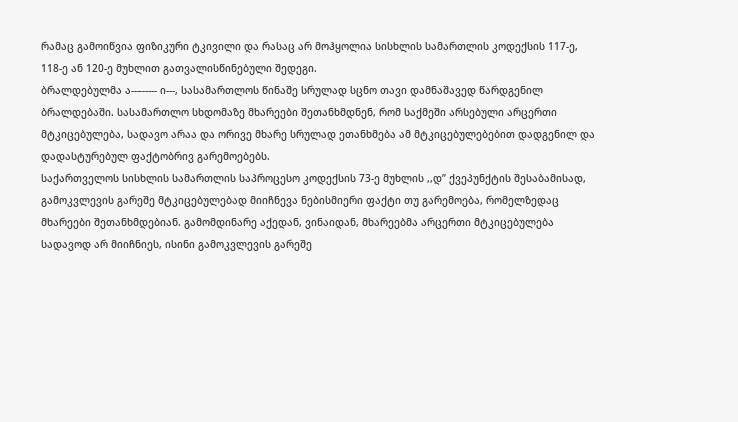რამაც გამოიწვია ფიზიკური ტკივილი და რასაც არ მოჰყოლია სისხლის სამართლის კოდექსის 117-ე, 118-ე ან 120-ე მუხლით გათვალისწინებული შედეგი.
ბრალდებულმა ა--–----- ი---, სასამართლოს წინაშე სრულად სცნო თავი დამნაშავედ წარდგენილ ბრალდებაში. სასამართლო სხდომაზე მხარეები შეთანხმდნენ, რომ საქმეში არსებული არცერთი მტკიცებულება, სადავო არაა და ორივე მხარე სრულად ეთანხმება ამ მტკიცებულებებით დადგენილ და დადასტურებულ ფაქტობრივ გარემოებებს.
საქართველოს სისხლის სამართლის საპროცესო კოდექსის 73-ე მუხლის ,,დ’’ ქვეპუნქტის შესაბამისად, გამოკვლევის გარეშე მტკიცებულებად მიიჩნევა ნებისმიერი ფაქტი თუ გარემოება, რომელზედაც მხარეები შეთანხმდებიან. გამომდინარე აქედან, ვინაიდან, მხარეებმა არცერთი მტკიცებულება სადავოდ არ მიიჩნიეს, ისინი გამოკვლევის გარეშე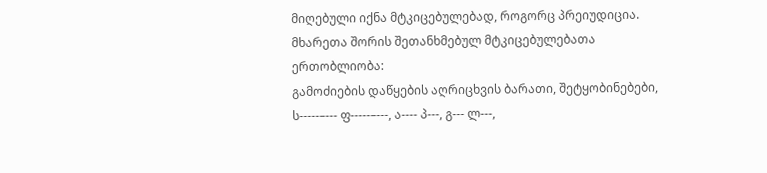მიღებული იქნა მტკიცებულებად, როგორც პრეიუდიცია.
მხარეთა შორის შეთანხმებულ მტკიცებულებათა ერთობლიობა:
გამოძიების დაწყების აღრიცხვის ბარათი, შეტყობინებები, ს-----–--- ფ-----–---, ა---- პ---, გ--- ლ---,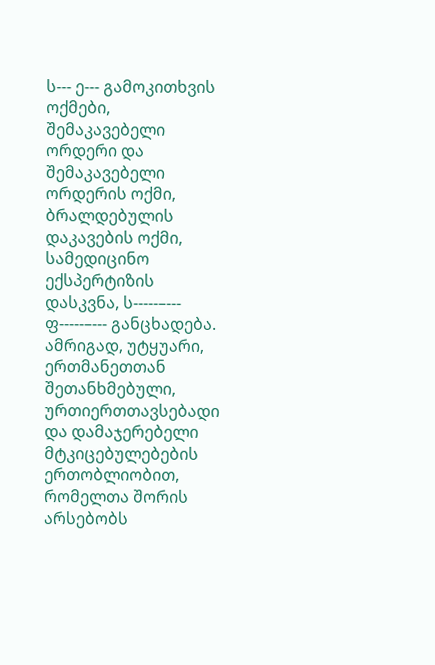ს--- ე--- გამოკითხვის ოქმები, შემაკავებელი ორდერი და შემაკავებელი ორდერის ოქმი, ბრალდებულის დაკავების ოქმი, სამედიცინო ექსპერტიზის დასკვნა, ს-----–--- ფ-----–--- განცხადება.
ამრიგად, უტყუარი, ერთმანეთთან შეთანხმებული, ურთიერთთავსებადი და დამაჯერებელი მტკიცებულებების ერთობლიობით, რომელთა შორის არსებობს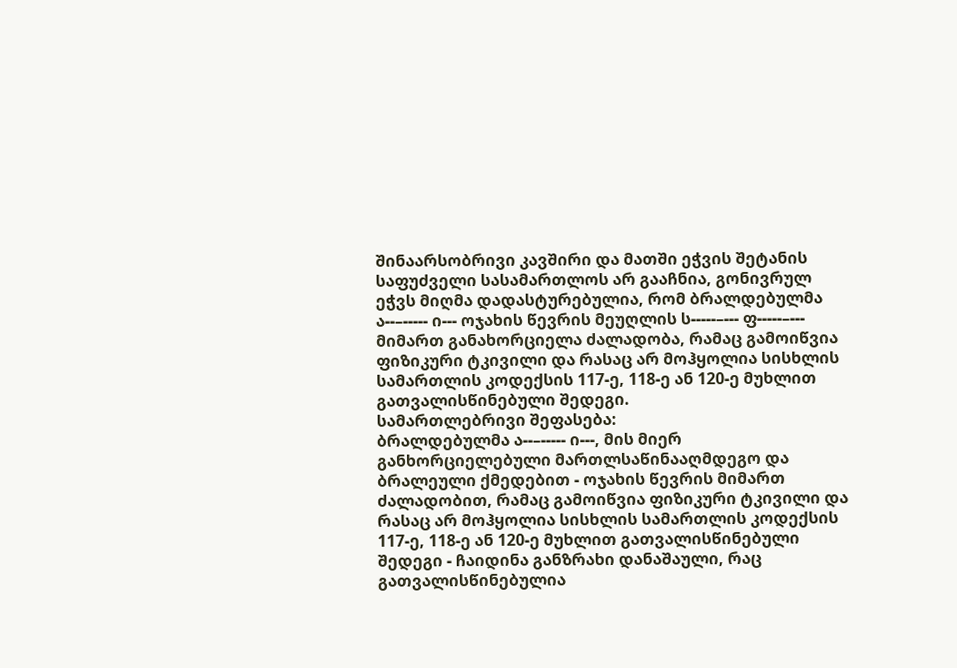შინაარსობრივი კავშირი და მათში ეჭვის შეტანის საფუძველი სასამართლოს არ გააჩნია, გონივრულ ეჭვს მიღმა დადასტურებულია, რომ ბრალდებულმა ა--–----- ი--- ოჯახის წევრის მეუღლის ს-----–--- ფ-----–--- მიმართ განახორციელა ძალადობა, რამაც გამოიწვია ფიზიკური ტკივილი და რასაც არ მოჰყოლია სისხლის სამართლის კოდექსის 117-ე, 118-ე ან 120-ე მუხლით გათვალისწინებული შედეგი.
სამართლებრივი შეფასება:
ბრალდებულმა ა--–----- ი---, მის მიერ განხორციელებული მართლსაწინააღმდეგო და ბრალეული ქმედებით - ოჯახის წევრის მიმართ ძალადობით, რამაც გამოიწვია ფიზიკური ტკივილი და რასაც არ მოჰყოლია სისხლის სამართლის კოდექსის 117-ე, 118-ე ან 120-ე მუხლით გათვალისწინებული შედეგი - ჩაიდინა განზრახი დანაშაული, რაც გათვალისწინებულია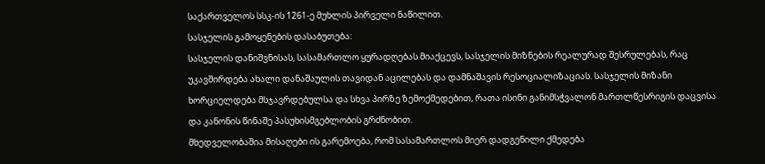საქართველოს სსკ-ის 1261-ე მუხლის პირველი ნაწილით.
სასჯელის გამოყენების დასაბუთება:
სასჯელის დანიშვნისას, სასამართლო ყურადღებას მიაქცევს, სასჯელის მიზნების რეალურად შესრულებას, რაც უკავშირდება ახალი დანაშაულის თავიდან აცილებას და დამნაშავის რესოციალიზაციას. სასჯელის მიზანი ხორციელდება მსჯავრდებულსა და სხვა პირზე ზემოქმედებით, რათა ისინი განიმსჭვალონ მართლწესრიგის დაცვისა და კანონის წინაშე პასუხისმგებლობის გრძნობით.
მხედველობაშია მისაღები ის გარემოება, რომ სასამართლოს მიერ დადგენილი ქმედება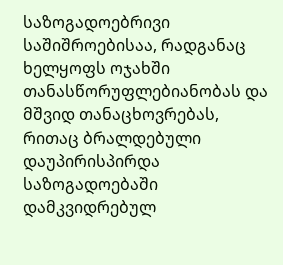საზოგადოებრივი საშიშროებისაა, რადგანაც ხელყოფს ოჯახში თანასწორუფლებიანობას და მშვიდ თანაცხოვრებას, რითაც ბრალდებული დაუპირისპირდა საზოგადოებაში დამკვიდრებულ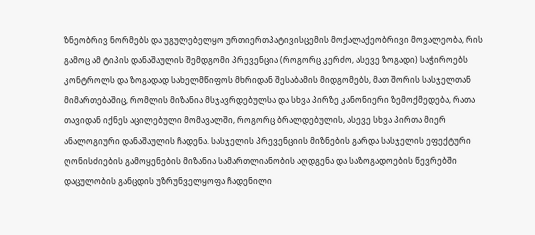ზნეობრივ ნორმებს და უგულებელყო ურთიერთპატივისცემის მოქალაქეობრივი მოვალეობა, რის გამოც ამ ტიპის დანაშაულის შემდგომი პრევენცია (როგორც კერძო, ასევე ზოგადი) საჭიროებს კონტროლს და ზოგადად სახელმწიფოს მხრიდან შესაბამის მიდგომებს, მათ შორის სასჯელთან მიმართებაშიც, რომლის მიზანია მსჯავრდებულსა და სხვა პირზე კანონიერი ზემოქმედება, რათა თავიდან იქნეს აცილებული მომავალში, როგორც ბრალდებულის, ასევე სხვა პირთა მიერ ანალოგიური დანაშაულის ჩადენა. სასჯელის პრევენციის მიზნების გარდა სასჯელის ეფექტური ღონისძიების გამოყენების მიზანია სამართლიანობის აღდგენა და საზოგადოების წევრებში დაცულობის განცდის უზრუნველყოფა ჩადენილი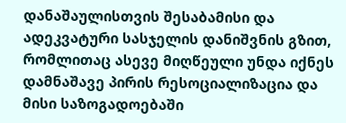დანაშაულისთვის შესაბამისი და ადეკვატური სასჯელის დანიშვნის გზით, რომლითაც ასევე მიღწეული უნდა იქნეს დამნაშავე პირის რესოციალიზაცია და მისი საზოგადოებაში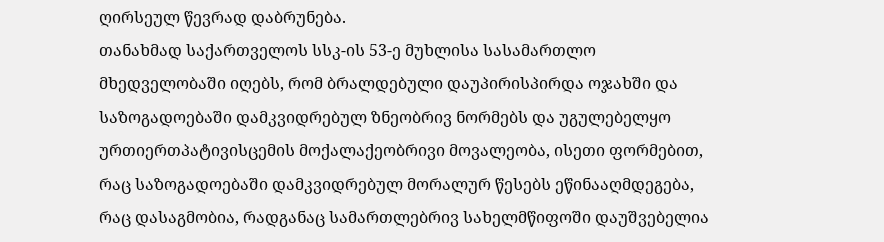ღირსეულ წევრად დაბრუნება.
თანახმად საქართველოს სსკ-ის 53-ე მუხლისა სასამართლო მხედველობაში იღებს, რომ ბრალდებული დაუპირისპირდა ოჯახში და საზოგადოებაში დამკვიდრებულ ზნეობრივ ნორმებს და უგულებელყო ურთიერთპატივისცემის მოქალაქეობრივი მოვალეობა, ისეთი ფორმებით, რაც საზოგადოებაში დამკვიდრებულ მორალურ წესებს ეწინააღმდეგება, რაც დასაგმობია, რადგანაც სამართლებრივ სახელმწიფოში დაუშვებელია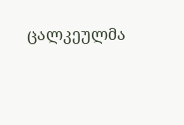ცალკეულმა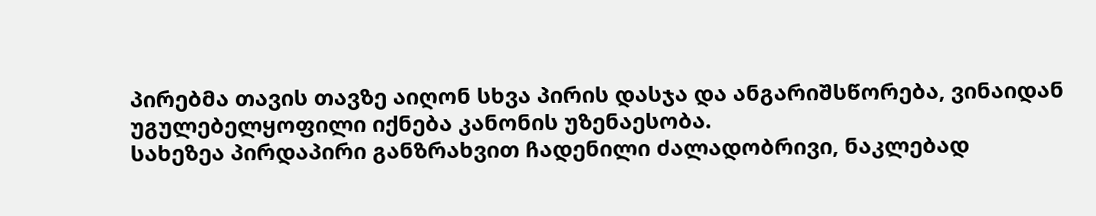პირებმა თავის თავზე აიღონ სხვა პირის დასჯა და ანგარიშსწორება, ვინაიდან უგულებელყოფილი იქნება კანონის უზენაესობა.
სახეზეა პირდაპირი განზრახვით ჩადენილი ძალადობრივი, ნაკლებად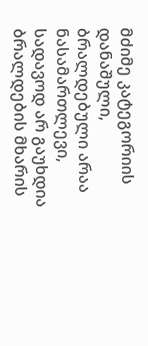მძიმე კატეგორიის დანაშული, ბრალდებული არაა ნასამართლევი, სადავოდ არ გაუხდია ბრალდების მხარის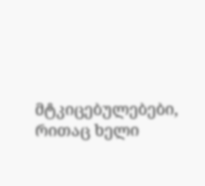მტკიცებულებები, რითაც ხელი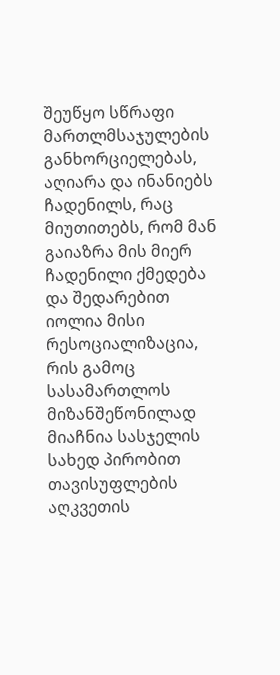შეუწყო სწრაფი მართლმსაჯულების განხორციელებას, აღიარა და ინანიებს ჩადენილს, რაც მიუთითებს, რომ მან გაიაზრა მის მიერ ჩადენილი ქმედება და შედარებით იოლია მისი რესოციალიზაცია, რის გამოც სასამართლოს მიზანშეწონილად მიაჩნია სასჯელის სახედ პირობით თავისუფლების აღკვეთის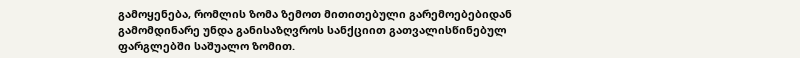გამოყენება, რომლის ზომა ზემოთ მითითებული გარემოებებიდან გამომდინარე უნდა განისაზღვროს სანქციით გათვალისწინებულ ფარგლებში საშუალო ზომით.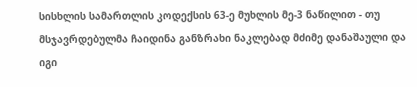სისხლის სამართლის კოდექსის 63-ე მუხლის მე-3 ნაწილით - თუ მსჯავრდებულმა ჩაიდინა განზრახი ნაკლებად მძიმე დანაშაული და იგი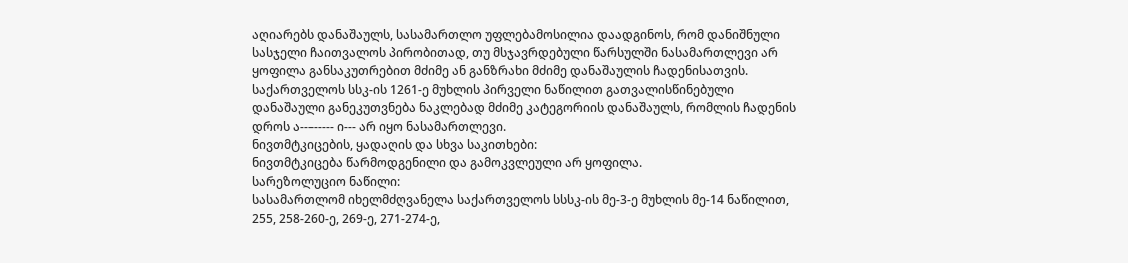აღიარებს დანაშაულს, სასამართლო უფლებამოსილია დაადგინოს, რომ დანიშნული სასჯელი ჩაითვალოს პირობითად, თუ მსჯავრდებული წარსულში ნასამართლევი არ ყოფილა განსაკუთრებით მძიმე ან განზრახი მძიმე დანაშაულის ჩადენისათვის.
საქართველოს სსკ-ის 1261-ე მუხლის პირველი ნაწილით გათვალისწინებული დანაშაული განეკუთვნება ნაკლებად მძიმე კატეგორიის დანაშაულს, რომლის ჩადენის დროს ა--–----- ი--- არ იყო ნასამართლევი.
ნივთმტკიცების, ყადაღის და სხვა საკითხები:
ნივთმტკიცება წარმოდგენილი და გამოკვლეული არ ყოფილა.
სარეზოლუციო ნაწილი:
სასამართლომ იხელმძღვანელა საქართველოს სსსკ-ის მე-3-ე მუხლის მე-14 ნაწილით, 255, 258-260-ე, 269-ე, 271-274-ე,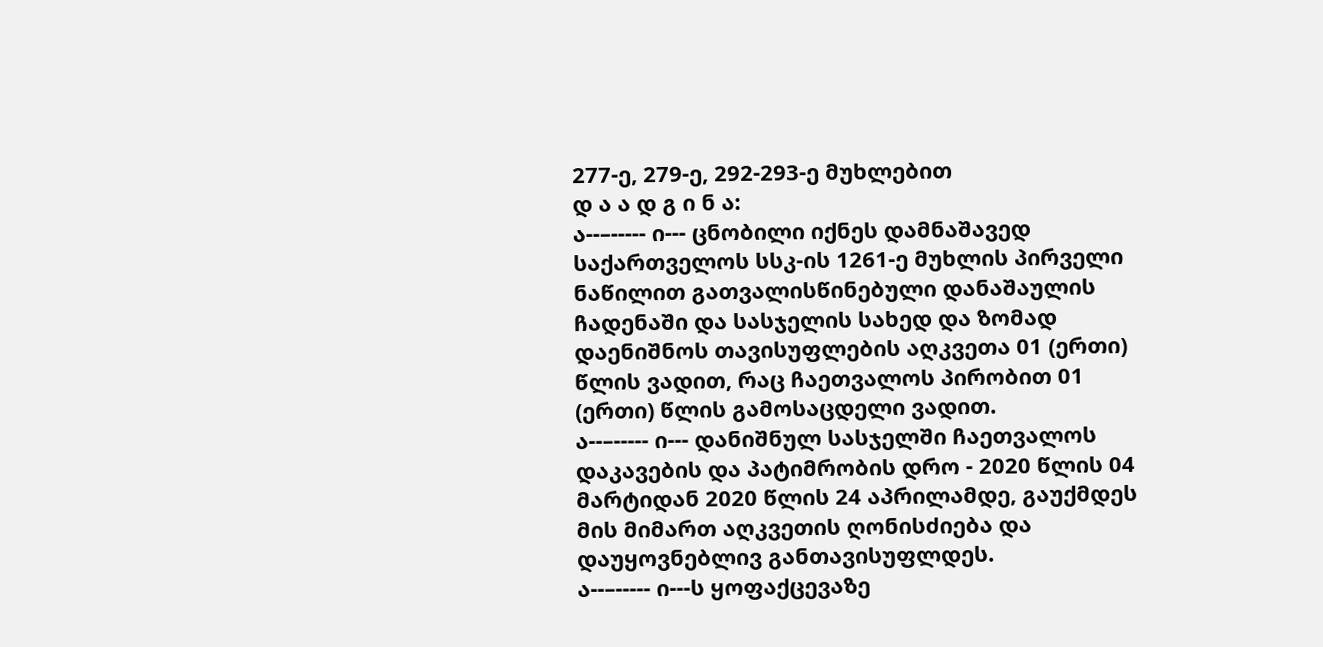277-ე, 279-ე, 292-293-ე მუხლებით
დ ა ა დ გ ი ნ ა:
ა--–----- ი--- ცნობილი იქნეს დამნაშავედ საქართველოს სსკ-ის 1261-ე მუხლის პირველი ნაწილით გათვალისწინებული დანაშაულის ჩადენაში და სასჯელის სახედ და ზომად დაენიშნოს თავისუფლების აღკვეთა 01 (ერთი) წლის ვადით, რაც ჩაეთვალოს პირობით 01 (ერთი) წლის გამოსაცდელი ვადით.
ა--–----- ი--- დანიშნულ სასჯელში ჩაეთვალოს დაკავების და პატიმრობის დრო - 2020 წლის 04 მარტიდან 2020 წლის 24 აპრილამდე, გაუქმდეს მის მიმართ აღკვეთის ღონისძიება და დაუყოვნებლივ განთავისუფლდეს.
ა--–----- ი---ს ყოფაქცევაზე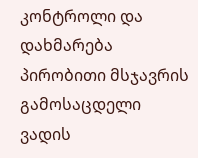კონტროლი და დახმარება პირობითი მსჯავრის გამოსაცდელი ვადის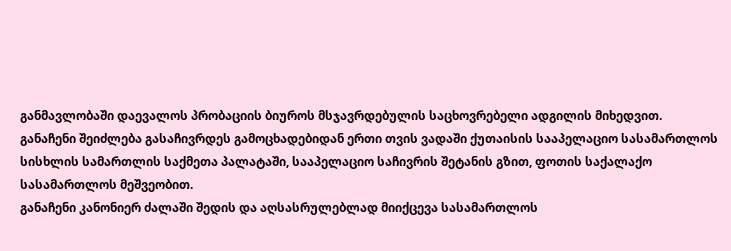განმავლობაში დაევალოს პრობაციის ბიუროს მსჯავრდებულის საცხოვრებელი ადგილის მიხედვით.
განაჩენი შეიძლება გასაჩივრდეს გამოცხადებიდან ერთი თვის ვადაში ქუთაისის სააპელაციო სასამართლოს სისხლის სამართლის საქმეთა პალატაში, სააპელაციო საჩივრის შეტანის გზით, ფოთის საქალაქო სასამართლოს მეშვეობით.
განაჩენი კანონიერ ძალაში შედის და აღსასრულებლად მიიქცევა სასამართლოს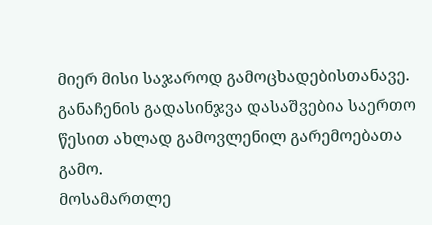მიერ მისი საჯაროდ გამოცხადებისთანავე.
განაჩენის გადასინჯვა დასაშვებია საერთო წესით ახლად გამოვლენილ გარემოებათა გამო.
მოსამართლე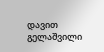დავით გელაშვილი